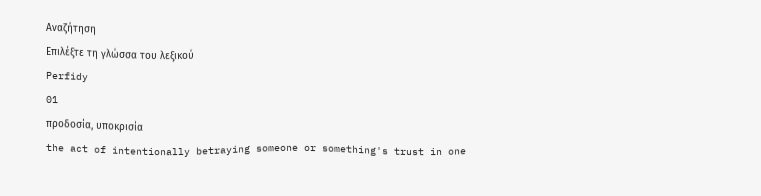Αναζήτηση
Επιλέξτε τη γλώσσα του λεξικού
Perfidy
01
προδοσία, υποκρισία
the act of intentionally betraying someone or something's trust in one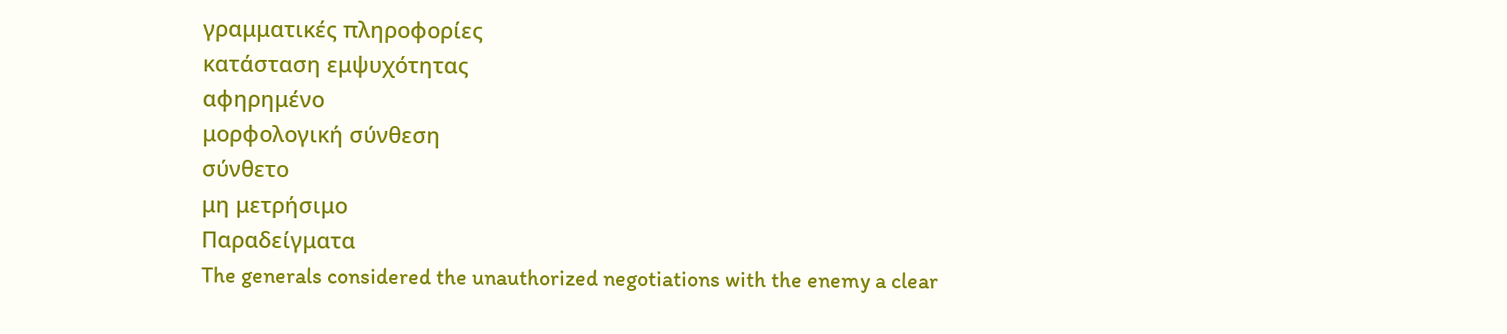γραμματικές πληροφορίες
κατάσταση εμψυχότητας
αφηρημένο
μορφολογική σύνθεση
σύνθετο
μη μετρήσιμο
Παραδείγματα
The generals considered the unauthorized negotiations with the enemy a clear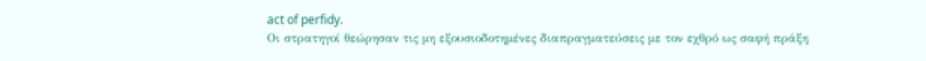act of perfidy.
Οι στρατηγοί θεώρησαν τις μη εξουσιοδοτημένες διαπραγματεύσεις με τον εχθρό ως σαφή πράξη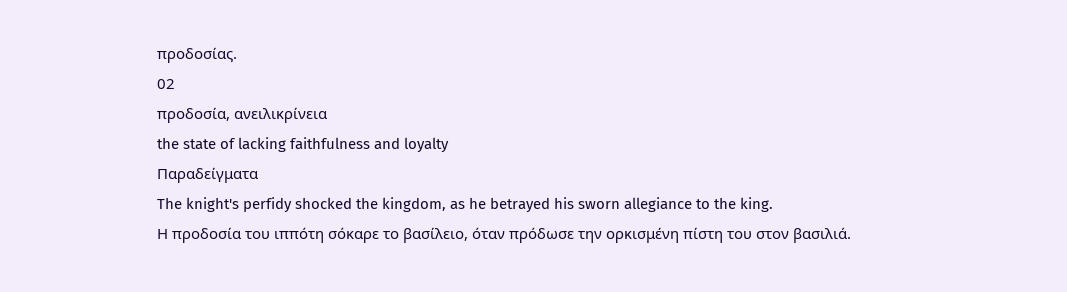προδοσίας.
02
προδοσία, ανειλικρίνεια
the state of lacking faithfulness and loyalty
Παραδείγματα
The knight's perfidy shocked the kingdom, as he betrayed his sworn allegiance to the king.
Η προδοσία του ιππότη σόκαρε το βασίλειο, όταν πρόδωσε την ορκισμένη πίστη του στον βασιλιά.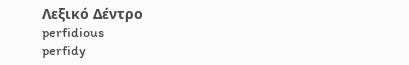Λεξικό Δέντρο
perfidious
perfidy